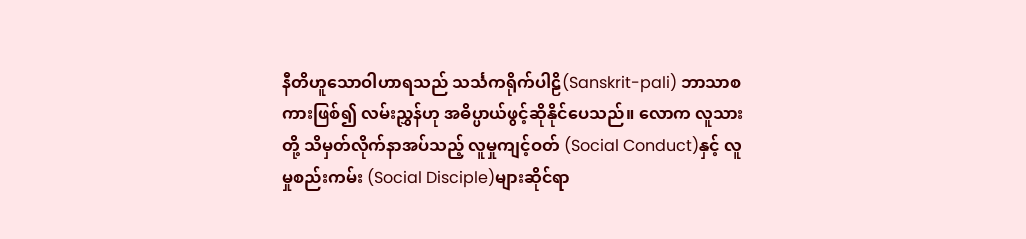နီတိဟူသောဝါဟာရသည် သင်္သကရိုက်ပါဠိ(Sanskrit-pali) ဘာသာစကားဖြစ်၍ လမ်းညွှန်ဟု အဓိပ္ပာယ်ဖွင့်ဆိုနိုင်ပေသည်။ လောက လူသားတို့ သိမှတ်လိုက်နာအပ်သည့် လူမှုကျင့်ဝတ် (Social Conduct)နှင့် လူမှုစည်းကမ်း (Social Disciple)များဆိုင်ရာ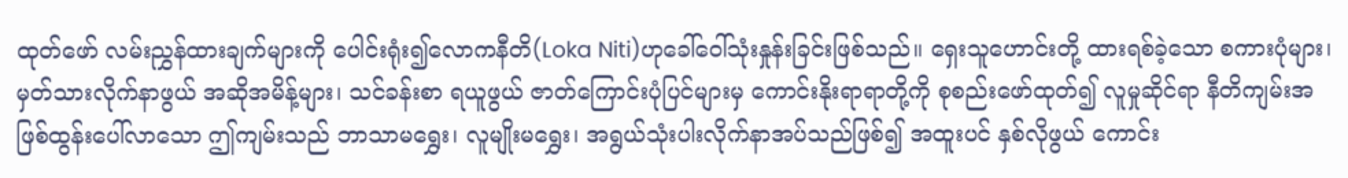ထုတ်ဖော် လမ်းညွှန်ထားချက်များကို ပေါင်းရုံး၍လောကနီတိ(Loka Niti)ဟုခေါ်ဝေါ်သုံးနှုန်းခြင်းဖြစ်သည်။ ရှေးသူဟောင်းတို့ ထားရစ်ခဲ့သော စကားပုံများ၊ မှတ်သားလိုက်နာဖွယ် အဆိုအမိန့်များ၊ သင်ခန်းစာ ရယူဖွယ် ဇာတ်ကြောင်းပုံပြင်များမှ ကောင်းနိုးရာရာတို့ကို စုစည်းဖော်ထုတ်၍ လူမှုဆိုင်ရာ နီတိကျမ်းအဖြစ်ထွန်းပေါ်လာသော ဤကျမ်းသည် ဘာသာမရွှေး၊ လူမျိုးမရွှေး၊ အရွယ်သုံးပါးလိုက်နာအပ်သည်ဖြစ်၍ အထူးပင် နှစ်လိုဖွယ် ကောင်း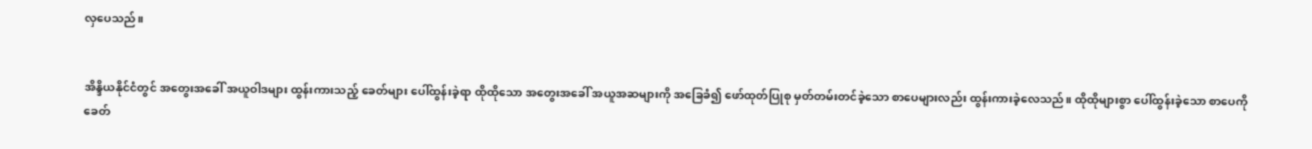လှပေသည်။


အိန္ဒိယနိုင်ငံတွင် အတွေးအခေါ် အယူဝါဒများ ထွန်းကားသည့် ခေတ်များ ပေါ်ထွန်းခဲ့ရာ ထိုထိုသော အတွေးအခေါ် အယူအဆများကို အခြေခံ၍ ဖော်ထုတ်ပြုစု မှတ်တမ်းတင်ခဲ့သော စာပေများလည်း ထွန်းကားခဲ့လေသည်။ ထိုထိုများစွာ ပေါ်ထွန်းခဲ့သော စာပေကို ခေတ်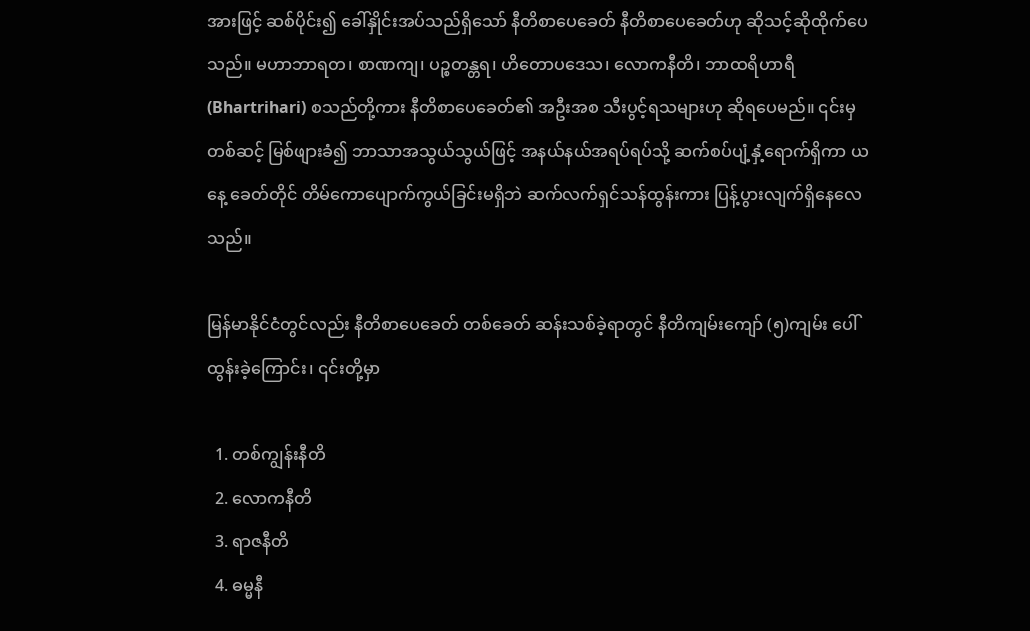အားဖြင့် ဆစ်ပိုင်း၍ ခေါ်နှိုင်းအပ်သည်ရှိသော် နီတိစာပေခေတ် နီတိစာပေခေတ်ဟု ဆိုသင့်ဆိုထိုက်ပေသည်။ မဟာဘာရတ၊ စာဏကျ၊ ပဉ္စတန္တရ၊ ဟိတောပဒေသ၊ လောကနီတိ၊ ဘာထရိဟာရီ (Bhartrihari) စသည်တို့ကား နီတိစာပေခေတ်၏ အဦးအစ သီးပွင့်ရသများဟု ဆိုရပေမည်။ ၎င်းမှတစ်ဆင့် မြစ်ဖျားခံ၍ ဘာသာအသွယ်သွယ်ဖြင့် အနယ်နယ်အရပ်ရပ်သို့ ဆက်စပ်ပျံ့နှံ့ရောက်ရှိကာ ယနေ့ ခေတ်တိုင် တိမ်ကောပျောက်ကွယ်ခြင်းမရှိဘဲ ဆက်လက်ရှင်သန်ထွန်းကား ပြန့်ပွားလျက်ရှိနေလေသည်။

မြန်မာနိုင်ငံတွင်လည်း နီတိစာပေခေတ် တစ်ခေတ် ဆန်းသစ်ခဲ့ရာတွင် နီတိကျမ်းကျော် (၅)ကျမ်း ပေါ်ထွန်းခဲ့ကြောင်း၊ ၎င်းတို့မှာ

  1. တစ်ကျွန်းနီတိ
  2. လောကနီတိ
  3. ရာဇနီတိ
  4. ဓမ္မနီ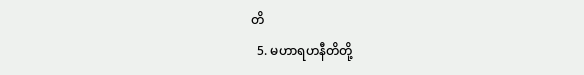တိ
  5. မဟာရဟနီတိတို့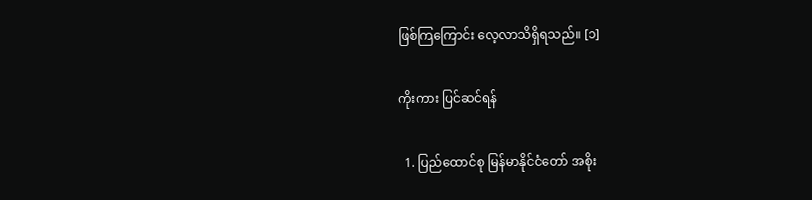ဖြစ်ကြကြောင်း လေ့လာသိရှိရသည်။ [၁]

ကိုးကား ပြင်ဆင်ရန်

  1. ပြည်ထောင်စု မြန်မာနိုင်ငံတော် အစိုး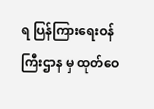ရ ပြန်ကြားရေးဝန်ကြီးဌာန မှ ထုတ်ဝေ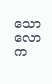သော လောက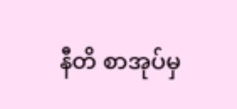နီတိ စာအုပ်မှ